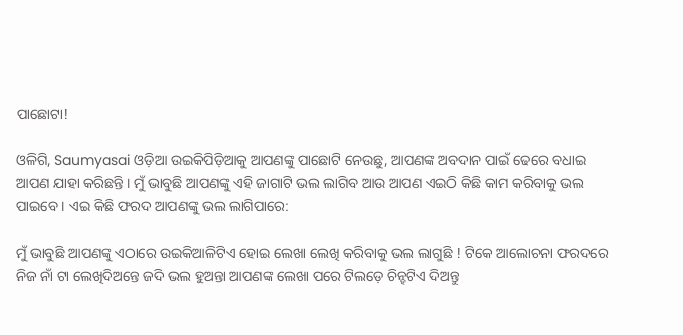ପାଛୋଟା!

ଓଳିଗି, Saumyasai ଓଡ଼ିଆ ଉଇକିପିଡ଼ିଆକୁ ଆପଣଙ୍କୁ ପାଛୋଟି ନେଉଛୁ, ଆପଣଙ୍କ ଅବଦାନ ପାଇଁ ଢେରେ ବଧାଇ ଆପଣ ଯାହା କରିଛନ୍ତି । ମୁଁ ଭାବୁଛି ଆପଣଙ୍କୁ ଏହି ଜାଗାଟି ଭଲ ଲାଗିବ ଆଉ ଆପଣ ଏଇଠି କିଛି କାମ କରିବାକୁ ଭଲ ପାଇବେ । ଏଇ କିଛି ଫରଦ ଆପଣଙ୍କୁ ଭଲ ଲାଗିପାରେ:

ମୁଁ ଭାବୁଛି ଆପଣଙ୍କୁ ଏଠାରେ ଉଇକିଆଳିଟିଏ ହୋଇ ଲେଖା ଲେଖି କରିବାକୁ ଭଲ ଲାଗୁଛି ! ଟିକେ ଆଲୋଚନା ଫରଦରେ ନିଜ ନାଁ ଟା ଲେଖିଦିଅନ୍ତେ ଜଦି ଭଲ ହୁଅନ୍ତା ଆପଣଙ୍କ ଲେଖା ପରେ ଟିଲଡ଼େ ଚିନ୍ହଟିଏ ଦିଅନ୍ତୁ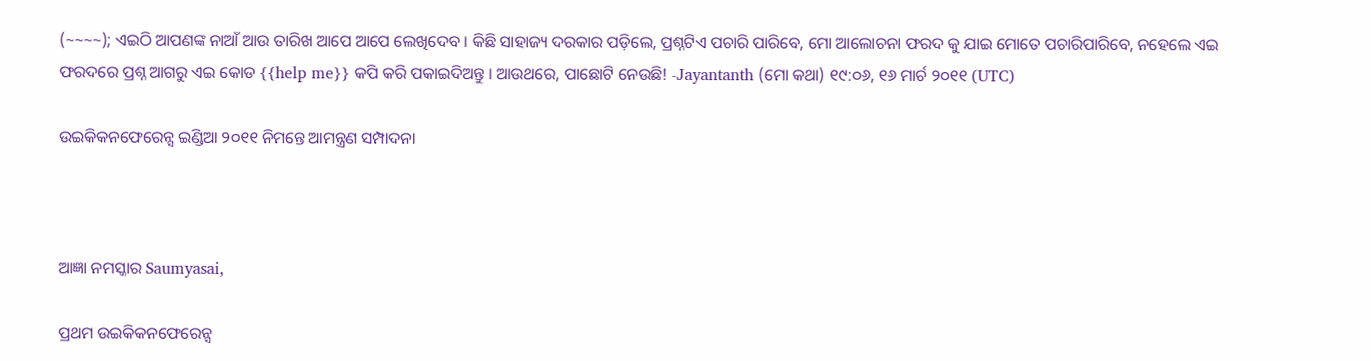(~~~~); ଏଇଠି ଆପଣଙ୍କ ନାଆଁ ଆଉ ତାରିଖ ଆପେ ଆପେ ଲେଖିଦେବ । କିଛି ସାହାଜ୍ୟ ଦରକାର ପଡ଼ିଲେ, ପ୍ରଶ୍ନଟିଏ ପଚାରି ପାରିବେ, ମୋ ଆଲୋଚନା ଫରଦ କୁ ଯାଇ ମୋତେ ପଚାରିପାରିବେ, ନହେଲେ ଏଇ ଫରଦରେ ପ୍ରଶ୍ନ ଆଗରୁ ଏଇ କୋଡ {{help me}} କପି କରି ପକାଇଦିଅନ୍ତୁ । ଆଉଥରେ, ପାଛୋଟି ନେଉଛି! -Jayantanth (ମୋ କଥା) ୧୯:୦୬, ୧୬ ମାର୍ଚ ୨୦୧୧ (UTC)

ଉଇକିକନଫେରେନ୍ସ ଇଣ୍ଡିଆ ୨୦୧୧ ନିମନ୍ତେ ଆମନ୍ତ୍ରଣ ସମ୍ପାଦନା



ଆଜ୍ଞା ନମସ୍କାର Saumyasai,

ପ୍ରଥମ ଉଇକିକନଫେରେନ୍ସ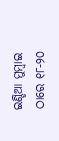ଇଣ୍ଡିଆ ମୁମ୍ବାଇ ଠାରେ ୧୮-୨୦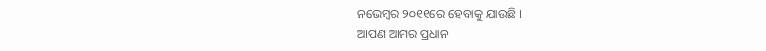ନଭେମ୍ବର ୨୦୧୧ରେ ହେବାକୁ ଯାଉଛି ।
ଆପଣ ଆମର ପ୍ରଧାନ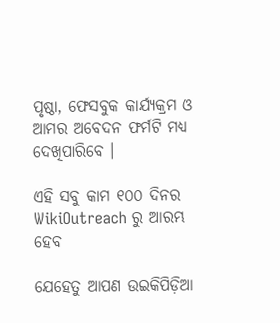ପୃଷ୍ଠା, ଫେସବୁକ କାର୍ଯ୍ୟକ୍ରମ ଓ ଆମର ଅବେଦନ ଫର୍ମଟି ମଧ୍ୟ ଦେଖିପାରିବେ ।

ଏହି ସବୁ କାମ ୧୦୦ ଦିନର WikiOutreach ରୁ ଆରମ୍ଭ ହେବ

ଯେହେତୁ ଆପଣ ଉଇକିପିଡ଼ିଆ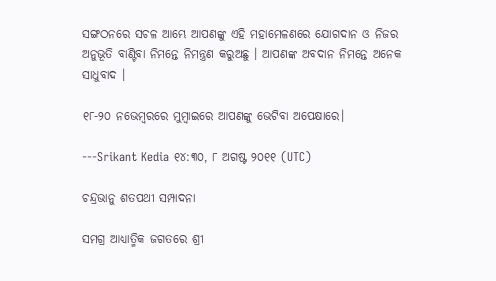ସଙ୍ଗଠନରେ ସଚଳ ଆମ୍ଭେ ଆପଣଙ୍କୁ ଏହି ମହାମେଳଣରେ ଯୋଗଦାନ ଓ ନିଜର ଅନୁଭୂତି ବାଣ୍ଟିବା ନିମନ୍ତେ ନିମନ୍ତ୍ରଣ କରୁଅଛୁ । ଆପଣଙ୍କ ଅବଦାନ ନିମନ୍ତେ ଅନେକ ସାଧୁବାଦ ।

୧୮-୨୦ ନଭେମ୍ବରରେ ମୁମ୍ବାଇରେ ଆପଣଙ୍କୁ ଭେଟିବା ଅପେକ୍ଷାରେ।

---Srikant Kedia ୧୪:୩୦, ୮ ଅଗଷ୍ଟ ୨୦୧୧ (UTC)

ଚନ୍ଦ୍ରଭାନୁ ଶତପଥୀ ସମ୍ପାଦନା

ସମଗ୍ର ଆଧ୍ୟାତ୍ମିକ ଜଗତରେ ଶ୍ରୀ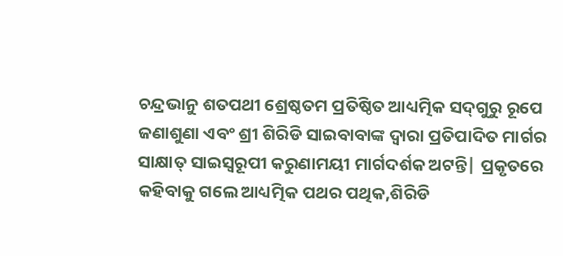ଚନ୍ଦ୍ରଭାନୁ ଶତପଥୀ ଶ୍ରେଷ୍ଠତମ ପ୍ରତିଷ୍ଠିତ ଆଧ୍ୟତ୍ମିକ ସଦ୍‌ଗୁରୁ ରୂପେ ଜଣାଶୁଣା ଏବଂ ଶ୍ରୀ ଶିରିଡି ସାଇବାବାଙ୍କ ଦ୍ୱାରା ପ୍ରତିପାଦିତ ମାର୍ଗର ସାକ୍ଷାତ୍‌ ସାଇସ୍ବରୂପୀ କରୁଣାମୟୀ ମାର୍ଗଦର୍ଶକ ଅଟନ୍ତି| ପ୍ରକୃତରେ କହିବାକୁ ଗଲେ ଆଧ୍ୟତ୍ମିକ ପଥର ପଥିକ,ଶିରିଡି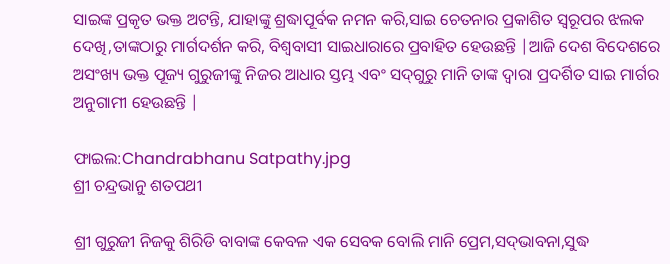ସାଇଙ୍କ ପ୍ରକୃତ ଭକ୍ତ ଅଟନ୍ତି, ଯାହାଙ୍କୁ ଶ୍ରଦ୍ଧାପୂର୍ବକ ନମନ କରି,ସାଇ ଚେତନାର ପ୍ରକାଶିତ ସ୍ବରୂପର ଝଲକ ଦେଖି,ତାଙ୍କଠାରୁ ମାର୍ଗଦର୍ଶନ କରି, ବିଶ୍ବବାସୀ ସାଇଧାରାରେ ପ୍ରବାହିତ ହେଉଛନ୍ତି |ଆଜି ଦେଶ ବିଦେଶରେ ଅସଂଖ୍ୟ ଭକ୍ତ ପୂଜ୍ୟ ଗୁରୁଜୀଙ୍କୁ ନିଜର ଆଧାର ସ୍ତମ୍ଭ ଏବଂ ସଦ୍‌ଗୁରୁ ମାନି ତାଙ୍କ ଦ୍ୱାରା ପ୍ରଦର୍ଶିତ ସାଇ ମାର୍ଗର ଅନୁଗାମୀ ହେଉଛନ୍ତି |

ଫାଇଲ:Chandrabhanu Satpathy.jpg
ଶ୍ରୀ ଚନ୍ଦ୍ରଭାନୁ ଶତପଥୀ

ଶ୍ରୀ ଗୁରୁଜୀ ନିଜକୁ ଶିରିଡି ବାବାଙ୍କ କେବଳ ଏକ ସେବକ ବୋଲି ମାନି ପ୍ରେମ,ସଦ୍‌ଭାବନା,ସୁଦ୍ଧ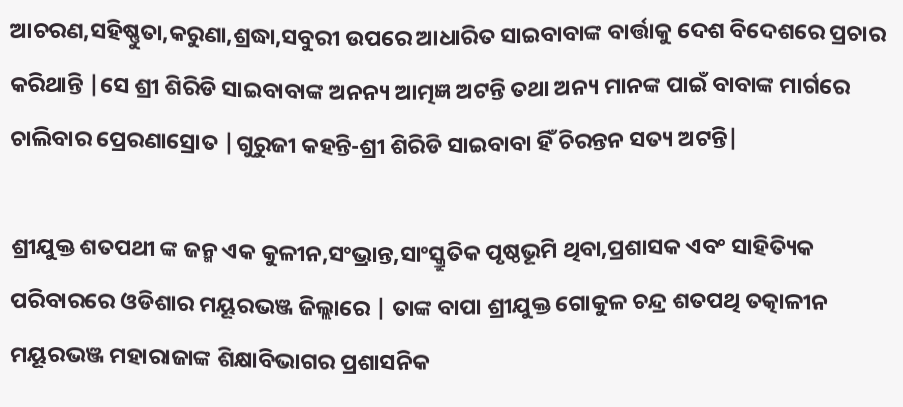ଆଚରଣ,ସହିଷ୍ଣୁତା,କରୁଣା,ଶ୍ରଦ୍ଧା,ସବୁରୀ ଉପରେ ଆଧାରିତ ସାଇବାବାଙ୍କ ବାର୍ତ୍ତାକୁ ଦେଶ ବିଦେଶରେ ପ୍ରଚାର କରିଥାନ୍ତି |ସେ ଶ୍ରୀ ଶିରିଡି ସାଇବାବାଙ୍କ ଅନନ୍ୟ ଆତ୍ମଜ୍ଞ ଅଟନ୍ତି ତଥା ଅନ୍ୟ ମାନଙ୍କ ପାଇଁ ବାବାଙ୍କ ମାର୍ଗରେ ଚାଲିବାର ପ୍ରେରଣାସ୍ରୋତ |ଗୁରୁଜୀ କହନ୍ତି-ଶ୍ରୀ ଶିରିଡି ସାଇବାବା ହିଁ ଚିରନ୍ତନ ସତ୍ୟ ଅଟନ୍ତି|

ଶ୍ରୀଯୁକ୍ତ ଶତପଥୀ ଙ୍କ ଜନ୍ମ ଏକ କୁଳୀନ,ସଂଭ୍ରାନ୍ତ,ସାଂସ୍କ୍ରୁତିକ ପୃଷ୍ଠଭୂମି ଥିବା,ପ୍ରଶାସକ ଏବଂ ସାହିତ୍ୟିକ ପରିବାରରେ ଓଡିଶାର ମୟୂରଭଞ୍ଜ ଜିଲ୍ଲାରେ | ତାଙ୍କ ବାପା ଶ୍ରୀଯୁକ୍ତ ଗୋକୁଳ ଚନ୍ଦ୍ର ଶତପଥି ତତ୍କାଳୀନ ମୟୂରଭଞ୍ଜ ମହାରାଜାଙ୍କ ଶିକ୍ଷାବିଭାଗର ପ୍ରଶାସନିକ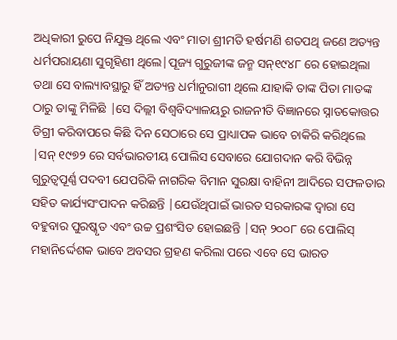ଅଧିକାରୀ ରୁପେ ନିଯୁକ୍ତ ଥିଲେ ଏବଂ ମାତା ଶ୍ରୀମତି ହର୍ଷମଣି ଶତପଥି ଜଣେ ଅତ୍ୟନ୍ତ ଧର୍ମପରାୟଣା ସୁଗୃହିଣୀ ଥିଲେ|ପୂଜ୍ୟ ଗୁରୁଜୀଙ୍କ ଜନ୍ମ ସନ୍‌୧୯୪୮ ରେ ହୋଇଥିଲା ତଥା ସେ ବାଲ୍ୟାବସ୍ଥାରୁ ହିଁ ଅତ୍ୟନ୍ତ ଧର୍ମାନୁରାଗୀ ଥିଲେ ଯାହାକି ତାଙ୍କ ପିତା ମାତଙ୍କ ଠାରୁ ତାଙ୍କୁ ମିଳିଛି |ସେ ଦିଲ୍ଲୀ ବିଶ୍ବବିଦ୍ୟାଳୟରୁ ରାଜନୀତି ବିଜ୍ଞାନରେ ସ୍ନାତକୋତ୍ତର ଡିଗ୍ରୀ କରିବାପରେ କିଛି ଦିନ ସେଠାରେ ସେ ପ୍ରାଧ୍ୟାପକ ଭାବେ ଚାକିରି କରିଥିଲେ |ସନ୍‌ ୧୯୭୨ ରେ ସର୍ବଭାରତୀୟ ପୋଲିସ ସେବାରେ ଯୋଗଦାନ କରି ବିଭିନ୍ନ ଗୁରୁତ୍ବପୂର୍ଣ୍ଣ ପଦବୀ ଯେପରିକି ନାଗରିକ ବିମାନ ସୁରକ୍ଷା ବାହିନୀ ଆଦିରେ ସଫଳତାର ସହିତ କାର୍ଯ୍ୟସଂପାଦନ କରିଛନ୍ତି |ଯେଉଁଥିପାଇଁ ଭାରତ ସରକାରଙ୍କ ଦ୍ୱାରା ସେ ବହୁବାର ପୁରଷ୍କୃତ ଏବଂ ଉଚ୍ଚ ପ୍ରଶଂସିତ ହୋଇଛନ୍ତି |ସନ୍‌ ୨୦୦୮ ରେ ପୋଲିସ୍‌ ମହାନିର୍ଦ୍ଦେଶକ ଭାବେ ଅବସର ଗ୍ରହଣ କରିଲା ପରେ ଏବେ ସେ ଭାରତ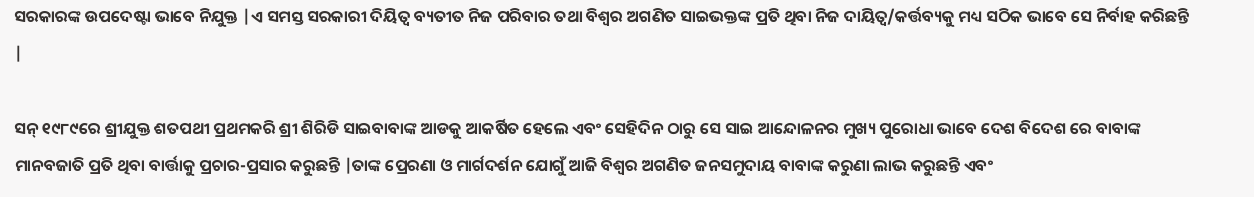ସରକାରଙ୍କ ଉପଦେଷ୍ଟା ଭାବେ ନିଯୁକ୍ତ |ଏ ସମସ୍ତ ସରକାରୀ ଦିୟିତ୍ବ ବ୍ୟତୀତ ନିଜ ପରିବାର ତଥା ବିଶ୍ବର ଅଗଣିତ ସାଇଭକ୍ତଙ୍କ ପ୍ରତି ଥିବା ନିଜ ଦାୟିତ୍ବ/କର୍ତ୍ତବ୍ୟକୁ ମଧ୍ୟ ସଠିକ ଭାବେ ସେ ନିର୍ବାହ କରିଛନ୍ତି |

ସନ୍‌ ୧୯୮୯ରେ ଶ୍ରୀଯୁକ୍ତ ଶତପଥୀ ପ୍ରଥମକରି ଶ୍ରୀ ଶିରିଡି ସାଇବାବାଙ୍କ ଆଡକୁ ଆକର୍ଷିତ ହେଲେ ଏବଂ ସେହିଦିନ ଠାରୁ ସେ ସାଇ ଆନ୍ଦୋଳନର ମୁଖ୍ୟ ପୁରୋଧା ଭାବେ ଦେଶ ବିଦେଶ ରେ ବାବାଙ୍କ ମାନବଜାତି ପ୍ରତି ଥିବା ବାର୍ତ୍ତାକୁ ପ୍ରଚାର-ପ୍ରସାର କରୁଛନ୍ତି |ତାଙ୍କ ପ୍ରେରଣା ଓ ମାର୍ଗଦର୍ଶନ ଯୋଗୁଁ ଆଜି ବିଶ୍ବର ଅଗଣିତ ଜନସମୁଦାୟ ବାବାଙ୍କ କରୁଣା ଲାଭ କରୁଛନ୍ତି ଏବଂ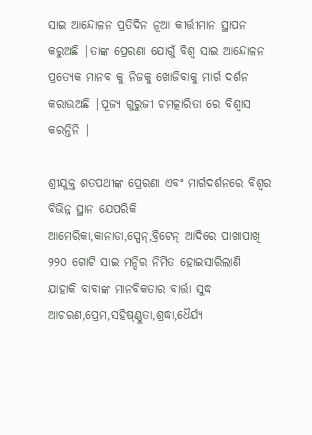ସାଇ ଆନ୍ଦୋଳନ ପ୍ରତିଦିନ ନୂଆ କୀର୍ତ୍ତୀମାନ ସ୍ଥାପନ କରୁଅଛି |ତାଙ୍କ ପ୍ରେରଣା ଯୋଗୁଁ ବିଶ୍ବ ସାଇ ଆନ୍ଦୋଳନ ପ୍ରତ୍ୟେକ ମାନବ କୁ ନିଜକୁ ଖୋଜିବାକୁ ମାର୍ଗ ଦର୍ଶନ କରାଉଅଛି |ପୂଜ୍ୟ ଗୁରୁଜୀ ଚମତ୍କାରିତା ରେ ବିଶ୍ବାସ କରନ୍ତିନି |

ଶ୍ରୀଯୁକ୍ତ ଶତପଥୀଙ୍କ ପ୍ରେରଣା ଏବଂ ମାର୍ଗଦର୍ଶନରେ ବିଶ୍ବର ବିଭିନ୍ନ ସ୍ଥାନ ଯେପରିକି ଆମେରିକା,କାନାଡା,ସ୍ପେନ୍,ବ୍ରିଟେନ୍‌ ଆଦିରେ ପାଖାପାଖି ୨୨୦ ଗୋଟି ସାଇ ମନ୍ଦିର ନିର୍ମିତ ହୋଇସାରିଲାଣି ଯାହାକି ବାବାଙ୍କ ମାନବିକତାର ବାର୍ତ୍ତା ସୁଦ୍ଧ ଆଚରଣ,ପ୍ରେମ,ସହିଷ୍ଣ୍ଣୁତା,ଶ୍ରଦ୍ଧା,ଧୈର୍ଯ୍ୟ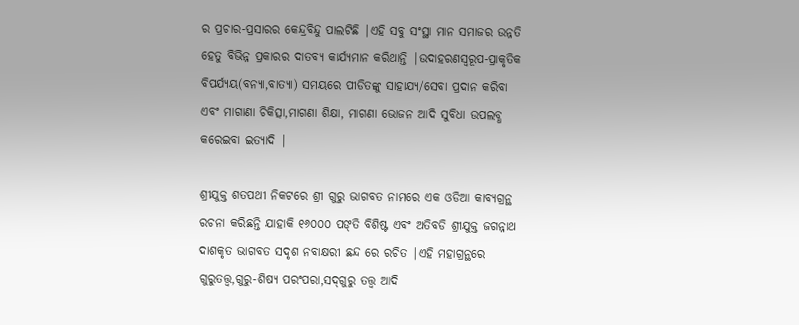ର ପ୍ରଚାର-ପ୍ରସାରର କେନ୍ଦ୍ରବିନ୍ଦୁ ପାଲଟିଛି |ଏହି ସବୁ ସଂସ୍ଥା ମାନ ସମାଜର ଉନ୍ନତି ହେତୁ ବିଭିନ୍ନ ପ୍ରକାରର ଦାତବ୍ୟ କାର୍ଯ୍ୟମାନ କରିଥାନ୍ତି |ଉଦାହରଣସ୍ବରୂପ-ପ୍ରାକୃତିକ ବିପର୍ଯ୍ୟୟ(ବନ୍ୟା,ବାତ୍ୟା) ସମୟରେ ପୀଡିତଙ୍କୁ ସାହାଯ୍ୟ/ସେବା ପ୍ରଦାନ କରିବା ଏବଂ ମାଗାଣା ଚିକିତ୍ସା,ମାଗଣା ଶିକ୍ଷା, ମାଗଣା ଭୋଜନ ଆଦି ସୁବିଧା ଉପଲବ୍ଧ କରେଇବା ଇତ୍ୟାଦି |

ଶ୍ରୀଯୁକ୍ତ ଶତପଥୀ ନିକଟରେ ଶ୍ରୀ ଗୁରୁ ଭାଗବତ ନାମରେ ଏକ ଓଡିଆ କାବ୍ୟଗ୍ରନ୍ଥ ରଚନା କରିଛନ୍ତି ଯାହାକି ୧୬୦୦୦ ପଙ୍‌ତି ବିଶିଷ୍ଟ ଏବଂ ଅତିବଡି ଶ୍ରୀଯୁକ୍ତ ଜଗନ୍ନାଥ ଦାଶକୃତ ଭାଗବତ ସଦୃଶ ନବାକ୍ଷରୀ ଛନ୍ଦ ରେ ରଚିତ |ଏହି ମହାଗ୍ରନ୍ଥରେ ଗୁରୁତତ୍ତ୍ବ,ଗୁରୁ-ଶିଷ୍ୟ ପରଂପରା,ସଦ୍‌ଗୁରୁ ତତ୍ତ୍ବ ଆଦି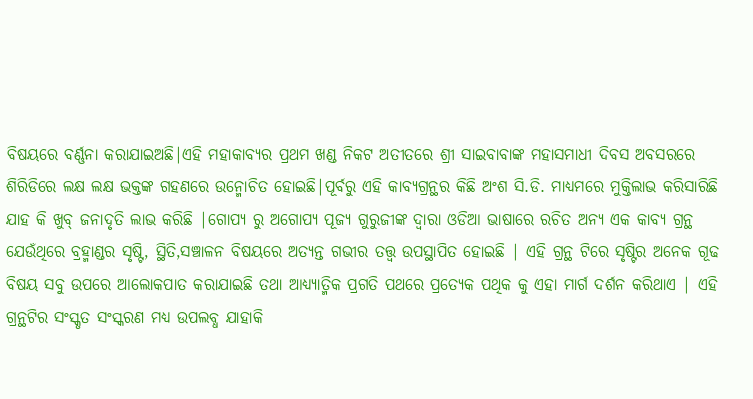ବିଷୟରେ ବର୍ଣ୍ଣନା କରାଯାଇଅଛି|ଏହି ମହାକାବ୍ୟର ପ୍ରଥମ ଖଣ୍ଡ ନିକଟ ଅତୀତରେ ଶ୍ରୀ ସାଇବାବାଙ୍କ ମହାସମାଧୀ ଦିବସ ଅବସରରେ ଶିରିଡିରେ ଲକ୍ଷ ଲକ୍ଷ ଭକ୍ତଙ୍କ ଗହଣରେ ଉନ୍ମୋଚିତ ହୋଇଛି|ପୂର୍ବରୁ ଏହି କାବ୍ୟଗ୍ରନ୍ଥର କିଛି ଅଂଶ ସି.ଡି. ମାଧ୍ୟମରେ ମୁକ୍ତିଲାଭ କରିସାରିଛି ଯାହ କି ଖୁବ୍‌ ଜନାଦୃତି ଲାଭ କରିଛି |ଗୋପ୍ୟ ରୁ ଅଗୋପ୍ୟ ପୂଜ୍ୟ ଗୁରୁଜୀଙ୍କ ଦ୍ୱାରା ଓଡିଆ ଭାଷାରେ ରଚିତ ଅନ୍ୟ ଏକ କାବ୍ୟ ଗ୍ରନ୍ଥ ଯେଉଁଥିରେ ବ୍ରହ୍ମାଣ୍ଡର ସୃଷ୍ଟି, ସ୍ଥିତି,ସଞ୍ଚାଳନ ବିଷୟରେ ଅତ୍ୟନ୍ତ ଗଭୀର ତତ୍ତ୍ବ ଉପସ୍ଥାପିତ ହୋଇଛି | ଏହି ଗ୍ରନ୍ଥ ଟିରେ ସୃଷ୍ଟିର ଅନେକ ଗୂଢ ବିଷୟ ସବୁ ଉପରେ ଆଲୋକପାତ କରାଯାଇଛି ତଥା ଆଧ୍ୟ୍ୟାତ୍ମିକ ପ୍ରଗତି ପଥରେ ପ୍ରତ୍ୟେକ ପଥିକ କୁ ଏହା ମାର୍ଗ ଦର୍ଶନ କରିଥାଏ | ଏହି ଗ୍ରନ୍ଥଟିର ସଂସ୍କୃତ ସଂସ୍କରଣ ମଧ୍ୟ ଉପଲବ୍ଧ ଯାହାକି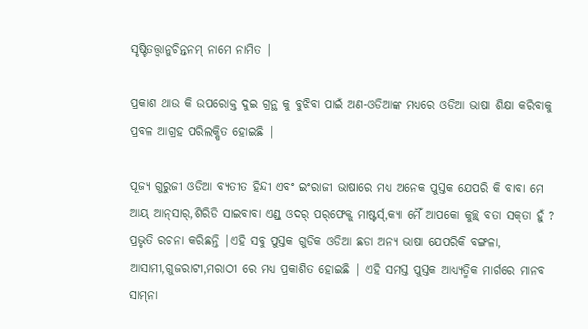ସୃଷ୍ଟିତତ୍ତ୍ବାନୁଚିନ୍ତନମ୍‌ ନାମେ ନାମିତ |

ପ୍ରକାଶ ଥାଉ କି ଉପରୋକ୍ତ ଦୁଇ ଗ୍ରନ୍ଥ କୁ ବୁଝିବା ପାଇଁ ଅଣ-ଓଡିଆଙ୍କ ମଧ୍ୟରେ ଓଡିଆ ଭାଷା ଶିକ୍ଷା କରିବାକୁ ପ୍ରବଳ ଆଗ୍ରହ ପରିଲକ୍ଷିତ ହୋଇଛି |

ପୂଜ୍ୟ ଗୁରୁଜୀ ଓଡିଆ ବ୍ୟତୀତ ହିନ୍ଦୀ ଏବଂ ଇଂରାଜୀ ଭାଷାରେ ମଧ୍ୟ ଅନେକ ପୁସ୍ତକ ଯେପରି କି ବାବା ମେ ଆୟ୍ ଆନ୍‌ସାର୍‌,ଶିରିଡି ସାଇବାବା ଏଣ୍ଡ୍‌ ଓଦର୍‌ ପର୍‌ଫେକ୍ଟ୍‌ ମାଷ୍ଟର୍ସ୍‌,କ୍ୟା ମୈଁ ଆପକୋ କୁଚ୍ଛ୍ ବତା ସକ୍‌ତା ହୁଁ ? ପ୍ରଭୃତି ରଚନା କରିଛନ୍ତି |ଏହି ସବୁ ପୁସ୍ତକ ଗୁଡିକ ଓଡିଆ ଛଡା ଅନ୍ୟ ଭାଷା ଯେପରିକି ବଙ୍ଗଳା, ଆସାମୀ,ଗୁଜରାଟୀ,ମରାଠୀ ରେ ମଧ୍ୟ ପ୍ରକାଶିତ ହୋଇଛି | ଏହି ସମସ୍ତ ପୁସ୍ତକ ଆଧ୍ୟ୍ୟତ୍ମିକ ମାର୍ଗରେ ମାନବ ସାମ୍‌ନା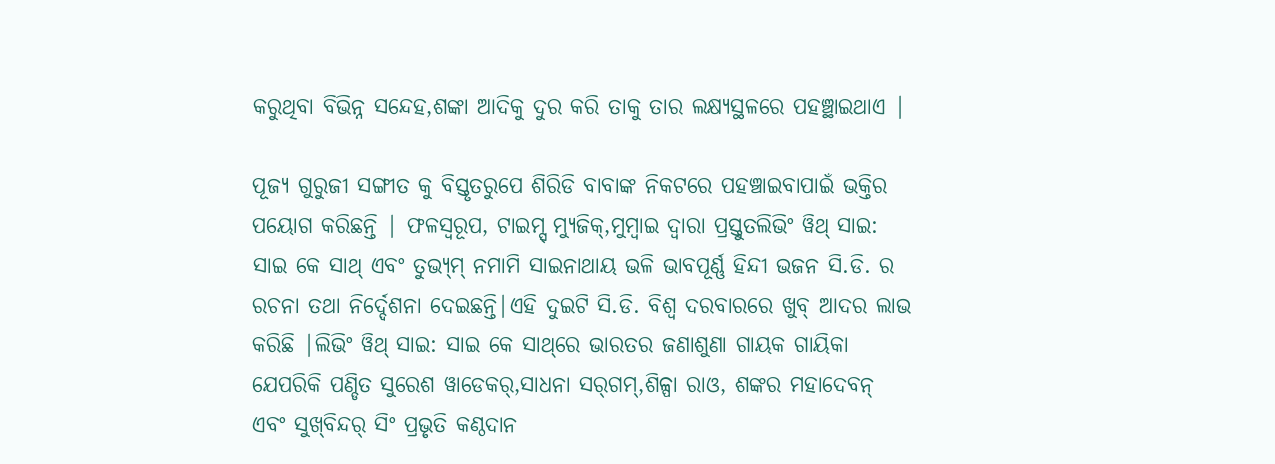କରୁଥିବା ବିଭିନ୍ନ ସନ୍ଦେହ,ଶଙ୍କା ଆଦିକୁ ଦୁର କରି ତାକୁ ତାର ଲକ୍ଷ୍ୟସ୍ଥଳରେ ପହଞ୍ଛାଇଥାଏ |

ପୂଜ୍ୟ ଗୁରୁଜୀ ସଙ୍ଗୀତ କୁ ବିସ୍ତୃତରୁପେ ଶିରିଡି ବାବାଙ୍କ ନିକଟରେ ପହଞ୍ଚାଇବାପାଇଁ ଭକ୍ତିର ପୟୋଗ କରିଛନ୍ତି | ଫଳସ୍ବରୂପ, ଟାଇମ୍ସ୍‌ ମ୍ୟୁଜିକ୍‌,ମୁମ୍ବାଇ ଦ୍ୱାରା ପ୍ରସ୍ତୁତଲିଭିଂ ୱିଥ୍‌ ସାଇ: ସାଇ କେ ସାଥ୍‌ ଏବଂ ତୁଭ୍ୟ୍‌ମ୍‌ ନମାମି ସାଇନାଥାୟ ଭଳି ଭାବପୂର୍ଣ୍ଣ ହିନ୍ଦୀ ଭଜନ ସି.ଡି. ର ରଚନା ତଥା ନିର୍ଦ୍ଦେଶନା ଦେଇଛନ୍ତି|ଏହି ଦୁଇଟି ସି.ଡି. ବିଶ୍ବ ଦରବାରରେ ଖୁବ୍‌ ଆଦର ଲାଭ କରିଛି |ଲିଭିଂ ୱିଥ୍‌ ସାଇ: ସାଇ କେ ସାଥ୍‌ରେ ଭାରତର ଜଣାଶୁଣା ଗାୟକ ଗାୟିକା ଯେପରିକି ପଣ୍ଡିତ ସୁରେଶ ୱାଡେକର୍‌,ସାଧନା ସର୍‌ଗମ୍‌,ଶିଳ୍ପା ରାଓ, ଶଙ୍କର ମହାଦେବନ୍‌ ଏବଂ ସୁଖ୍‌ବିନ୍ଦର୍‌ ସିଂ ପ୍ରଭୃତି କଣ୍ଠଦାନ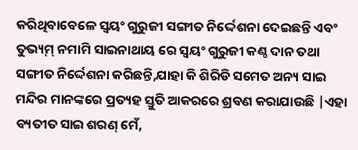କରିଥିବାବେଳେ ସ୍ବୟଂ ଗୁରୁଜୀ ସଙ୍ଗୀତ ନିର୍ଦ୍ଦେଶନା ଦେଇଛନ୍ତି ଏବଂ ତୁଭ୍ୟ୍‌ମ୍‌ ନମାମି ସାଇନାଥାୟ ରେ ସ୍ବୟଂ ଗୁରୁଜୀ କଣ୍ଠ ଦାନ ତଥା ସଙ୍ଗୀତ ନିର୍ଦ୍ଦେଶନା କରିଛନ୍ତି,ଯାହା କି ଶିରିଡି ସମେତ ଅନ୍ୟ ସାଇ ମନ୍ଦିର ମାନଙ୍କରେ ପ୍ରତ୍ୟହ ସ୍ତୁତି ଆକରରେ ଶ୍ରବଣ କରାଯାଉଛି |ଏହା ବ୍ୟତୀତ ସାଇ ଶରଣ୍‌ ମେଁ,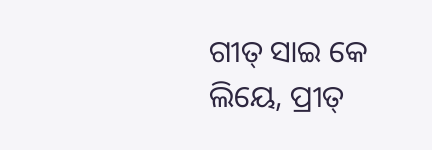ଗୀତ୍‌ ସାଇ କେ ଲିୟେ, ପ୍ରୀତ୍‌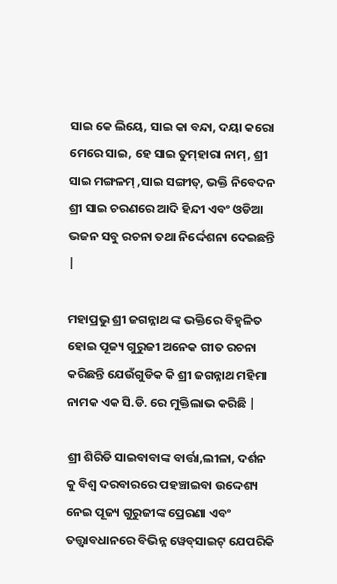ସାଇ କେ ଲିୟେ, ସାଇ କା ବନ୍ଦା, ଦୟା କରୋ ମେରେ ସାଇ, ହେ ସାଇ ତୁମ୍‌ହାରା ନାମ୍‌, ଶ୍ରୀ ସାଇ ମଙ୍ଗଳମ୍‌ ,ସାଇ ସଙ୍ଗୀତ୍‌, ଭକ୍ତି ନିବେଦନ ଶ୍ରୀ ସାଇ ଚରଣରେ ଆଦି ହିନ୍ଦୀ ଏବଂ ଓଡିଆ ଭଜନ ସବୁ ରଚନା ତଥା ନିର୍ଦ୍ଦେଶନା ଦେଇଛନ୍ତି |

ମହାପ୍ରଭୁ ଶ୍ରୀ ଜଗନ୍ନାଥ ଙ୍କ ଭକ୍ତିରେ ବିହ୍ବଳିତ ହୋଇ ପୂଜ୍ୟ ଗୁରୁଜୀ ଅନେକ ଗୀତ ରଚନା କରିଛନ୍ତି ଯେଉଁଗୁଡିକ କି ଶ୍ରୀ ଜଗନ୍ନାଥ ମହିମା ନାମକ ଏକ ସି.ଡି. ରେ ମୁକ୍ତିଲାଭ କରିଛି |

ଶ୍ରୀ ଶିରିଡି ସାଇବାବାଙ୍କ ବାର୍ତ୍ତା,ଲୀଳା, ଦର୍ଶନ କୁ ବିଶ୍ବ ଦରବାରରେ ପହଞ୍ଚାଇବା ଉଦ୍ଦେଶ୍ୟ ନେଇ ପୂଜ୍ୟ ଗୁରୁଜୀଙ୍କ ପ୍ରେରଣା ଏବଂ ତତ୍ତ୍ବାବଧାନରେ ବିଭିନ୍ନ ୱେବ୍‌ସାଇଟ୍‌ ଯେପରିକି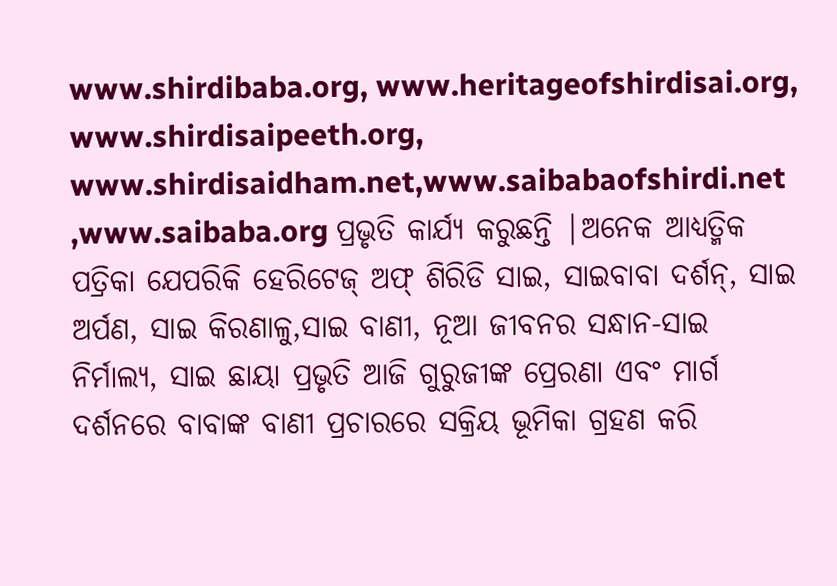www.shirdibaba.org, www.heritageofshirdisai.org, www.shirdisaipeeth.org, www.shirdisaidham.net,www.saibabaofshirdi.net ,www.saibaba.org ପ୍ରଭୃତି କାର୍ଯ୍ୟ କରୁଛନ୍ତି |ଅନେକ ଆଧ୍ୟତ୍ମିକ ପତ୍ରିକା ଯେପରିକି ହେରିଟେଜ୍‌ ଅଫ୍‌ ଶିରିଡି ସାଇ, ସାଇବାବା ଦର୍ଶନ୍‌, ସାଇ ଅର୍ପଣ, ସାଇ କିରଣାଳୁ,ସାଇ ବାଣୀ, ନୂଆ ଜୀବନର ସନ୍ଧାନ-ସାଇ ନିର୍ମାଲ୍ୟ, ସାଇ ଛାୟା ପ୍ରଭୃତି ଆଜି ଗୁରୁଜୀଙ୍କ ପ୍ରେରଣା ଏବଂ ମାର୍ଗ ଦର୍ଶନରେ ବାବାଙ୍କ ବାଣୀ ପ୍ରଚାରରେ ସକ୍ରିୟ ଭୂମିକା ଗ୍ରହଣ କରି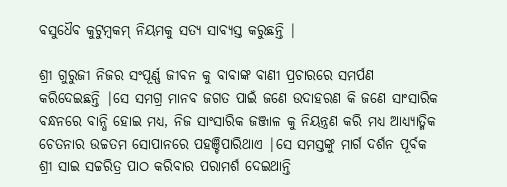ବସୁଧୈବ କୁଟୁମ୍ବକମ୍‌ ନିୟମକୁ ସତ୍ୟ ସାବ୍ୟସ୍ତ କରୁଛନ୍ତି |

ଶ୍ରୀ ଗୁରୁଜୀ ନିଜର ସଂପୂର୍ଣ୍ଣ ଜୀବନ କୁ ବାବାଙ୍କ ବାଣୀ ପ୍ରଚାରରେ ସମର୍ପଣ କରିଦେଇଛନ୍ତି |ସେ ସମଗ୍ର ମାନବ ଜଗତ ପାଇଁ ଜଣେ ଉଦାହରଣ କି ଜଣେ ସାଂସାରିକ ବନ୍ଧନରେ ବାନ୍ଧି ହୋଇ ମଧ୍ୟ, ନିଜ ସାଂସାରିକ ଜଞ୍ଜାଳ କୁ ନିୟନ୍ତ୍ରଣ କରି ମଧ୍ୟ ଆଧ୍ୟ୍ୟାତ୍ମିକ ଚେତନାର ଉଚ୍ଚତମ ସୋପାନରେ ପହଞ୍ଚିପାରିଥାଏ |ସେ ସମସ୍ତଙ୍କୁ ମାର୍ଗ ଦର୍ଶନ ପୂର୍ବକ ଶ୍ରୀ ସାଇ ସଚ୍ଚରିତ୍ର ପାଠ କରିବାର ପରାମର୍ଶ ଦେଇଥାନ୍ତି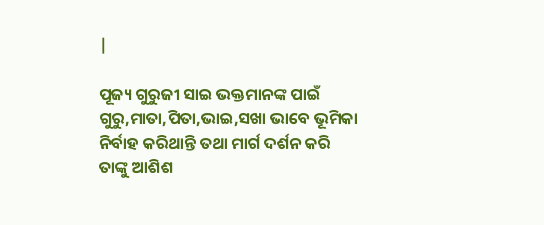|

ପୂଜ୍ୟ ଗୁରୁଜୀ ସାଇ ଭକ୍ତମାନଙ୍କ ପାଇଁ ଗୁରୁ,ମାତା,ପିତା,ଭାଇ,ସଖା ଭାବେ ଭୂମିକା ନିର୍ବାହ କରିଥାନ୍ତି ତଥା ମାର୍ଗ ଦର୍ଶନ କରି ତାଙ୍କୁ ଆଶିଶ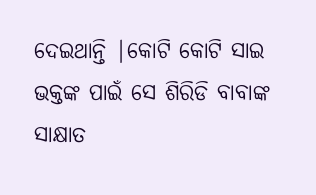ଦେଇଥାନ୍ତି |କୋଟି କୋଟି ସାଇ ଭକ୍ତଙ୍କ ପାଇଁ ସେ ଶିରିଡି ବାବାଙ୍କ ସାକ୍ଷାତ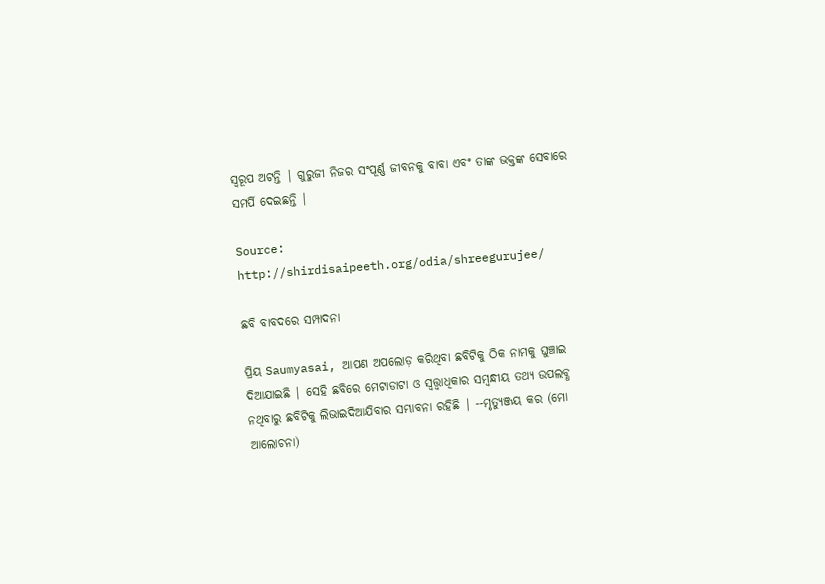ସ୍ବରୂପ ଅଟନ୍ତି | ଗୁରୁଜୀ ନିଜର ସଂପୂର୍ଣ୍ଣ ଜୀବନକୁ ବାବା ଏବଂ ତାଙ୍କ ଭକ୍ତଙ୍କ ସେବାରେ ସମର୍ପି ଦେଇଛନ୍ତି |

Source: http://shirdisaipeeth.org/odia/shreegurujee/

ଛବି ବାବଦରେ ସମ୍ପାଦନା

ପ୍ରିୟ Saumyasai, ଆପଣ ଅପଲୋଡ଼ କରିଥିବା ଛବିଟିକୁ ଠିକ ନାମକୁ ଘୁଞ୍ଚାଇ ଦିଆଯାଇଛି | ସେହି ଛବିରେ ମେଟାଡାଟା ଓ ସ୍ଵତ୍ତ୍ଵାଧିକାର ସମ୍ବନ୍ଧୀୟ ତଥ୍ୟ ଉପଲବ୍ଧ ନଥିବାରୁ ଛବିଟିକୁ ଲିଭାଇଦିଆଯିବାର ସମ୍ଭାବନା ରହିଛି | --ମୃତ୍ୟୁଞ୍ଜୟ କର (ମୋ ଆଲୋଚନା)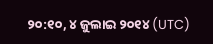୨୦:୧୦, ୪ ଜୁଲାଇ ୨୦୧୪ (UTC)